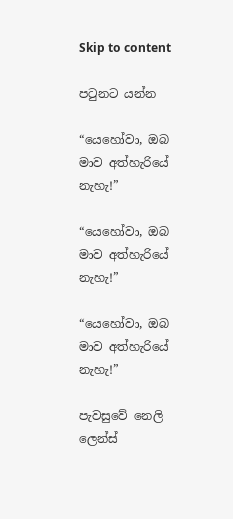Skip to content

පටුනට යන්න

“යෙහෝවා, ඔබ මාව අත්හැරියේ නැහැ!”

“යෙහෝවා, ඔබ මාව අත්හැරියේ නැහැ!”

“යෙහෝවා, ඔබ මාව අත්හැරියේ නැහැ!”

පැවසුවේ නෙලි ලෙන්ස්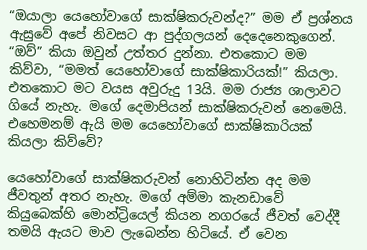“ඔයාලා යෙහෝවාගේ සාක්ෂිකරුවන්ද?” මම ඒ ප්‍රශ්නය ඇසුවේ අපේ නිවසට ආ පුද්ගලයන් දෙදෙනෙකුගෙන්. “ඔව්” කියා ඔවුන් උත්තර දුන්නා. එතකොට මම කිව්වා, “මමත් යෙහෝවාගේ සාක්ෂිකාරියක්!” කියලා. එතකොට මට වයස අවුරුදු 13යි. මම රාජ්‍ය ශාලාවට ගියේ නැහැ. මගේ දෙමාපියන් සාක්ෂිකරුවන් නෙමෙයි. එහෙමනම් ඇයි මම යෙහෝවාගේ සාක්ෂිකාරියක් කියලා කිව්වේ?

යෙහෝවාගේ සාක්ෂිකරුවන් නොහිටින්න අද මම ජීවතුන් අතර නැහැ. මගේ අම්මා කැනඩාවේ කියුබෙක්හි මොන්ට්‍රියෙල් කියන නගරයේ ජීවත් වෙද්දී තමයි ඇයට මාව ලැබෙන්න හිටියේ. ඒ වෙන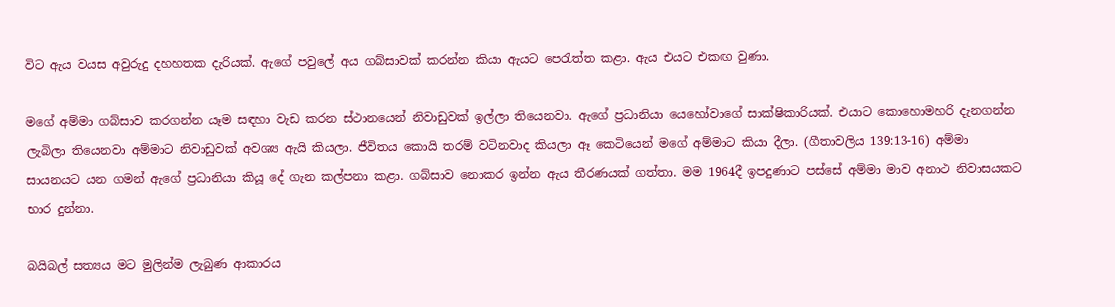විට ඇය වයස අවුරුදු දහහතක දැරියක්. ඇගේ පවුලේ අය ගබ්සාවක් කරන්න කියා ඇයට පෙරැත්ත කළා. ඇය එයට එකඟ වුණා.

මගේ අම්මා ගබ්සාව කරගන්න යෑම සඳහා වැඩ කරන ස්ථානයෙන් නිවාඩුවක් ඉල්ලා තියෙනවා. ඇගේ ප්‍රධානියා යෙහෝවාගේ සාක්ෂිකාරියක්. එයාට කොහොමහරි දැනගන්න ලැබිලා තියෙනවා අම්මාට නිවාඩුවක් අවශ්‍ය ඇයි කියලා. ජීවිතය කොයි තරම් වටිනවාද කියලා ඈ කෙටියෙන් මගේ අම්මාට කියා දීලා. (ගීතාවලිය 139:13-16) අම්මා සායනයට යන ගමන් ඇගේ ප්‍රධානියා කියූ දේ ගැන කල්පනා කළා. ගබ්සාව නොකර ඉන්න ඇය තීරණයක් ගත්තා. මම 1964දී ඉපදුණාට පස්සේ අම්මා මාව අනාථ නිවාසයකට භාර දුන්නා.

බයිබල් සත්‍යය මට මුලින්ම ලැබුණ ආකාරය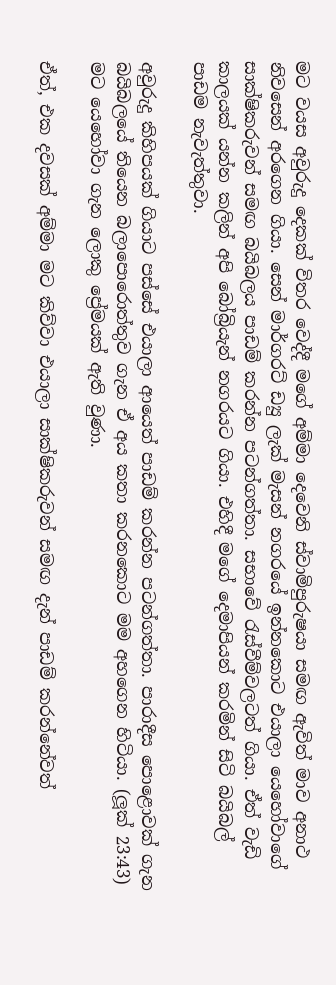මට වයස අවුරුදු දෙකක් විතර වෙද්දී මගේ අම්මා දෙවෙනි ස්වාමිපුරුෂයා සමඟ ඇවිත් මාව අනාථ නිවසෙන් අරගෙන ගියා. සෙන් මාර්ගරට් ඩ්‍යු ලැක් මැසන් නගරයේ ඉන්නකොට එයාලා යෙහෝවාගේ සාක්ෂිකරුවන් සමඟ බයිබලය පාඩම් කරන්න පටන්ගත්තා. සභාවේ රැස්වීම්වලටත් ගියා. ඒත් වැඩි කාලයක් යන්න කලින් අපි බෝබ්‍රියැන් නගරයට ගියා. එහිදී මගේ දෙමාපියන් කරමින් සිටි බයිබල් පාඩම නැවැත්තුවා.

අවුරුදු කිහිපයක් ගියාට පස්සේ එයාලා ආයෙත් පාඩම් කරන්න පටන්ගත්තා. පාරාදීස පොළොවක් ගැන බයිබලයේ තියෙන බලාපොරොත්තුව ගැන ඒ අය කතා කරනකොට මම අහගෙන හිටියා. (ලූක් 23:43) මට යෙහෝවා ගැන ලොකු ප්‍රේමයක් ඇති වුණා.

ඒත්, එක දවසක් අම්මා මට කිව්වා එයාලා සාක්ෂිකරුවන් සමඟ දැන් පාඩම් කරන්නේවත්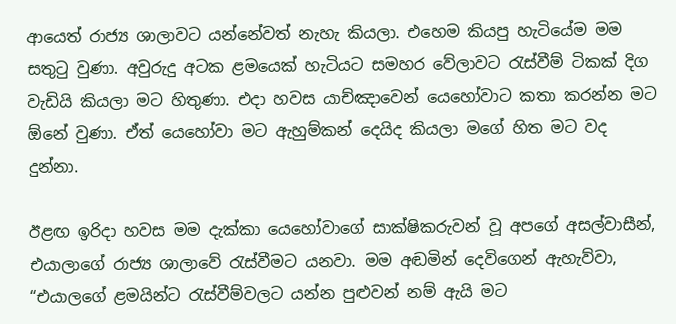ආයෙත් රාජ්‍ය ශාලාවට යන්නේවත් නැහැ කියලා. එහෙම කියපු හැටියේම මම සතුටු වුණා. අවුරුදු අටක ළමයෙක් හැටියට සමහර වේලාවට රැස්වීම් ටිකක් දිග වැඩියි කියලා මට හිතුණා. එදා හවස යාච්ඤාවෙන් යෙහෝවාට කතා කරන්න මට ඕනේ වුණා. ඒත් යෙහෝවා මට ඇහුම්කන් දෙයිද කියලා මගේ හිත මට වද දුන්නා.

ඊළඟ ඉරිදා හවස මම දැක්කා යෙහෝවාගේ සාක්ෂිකරුවන් වූ අපගේ අසල්වාසීන්, එයාලාගේ රාජ්‍ය ශාලාවේ රැස්වීමට යනවා. මම අඬමින් දෙවිගෙන් ඇහැව්වා, “එයාලගේ ළමයින්ට රැස්වීම්වලට යන්න පුළුවන් නම් ඇයි මට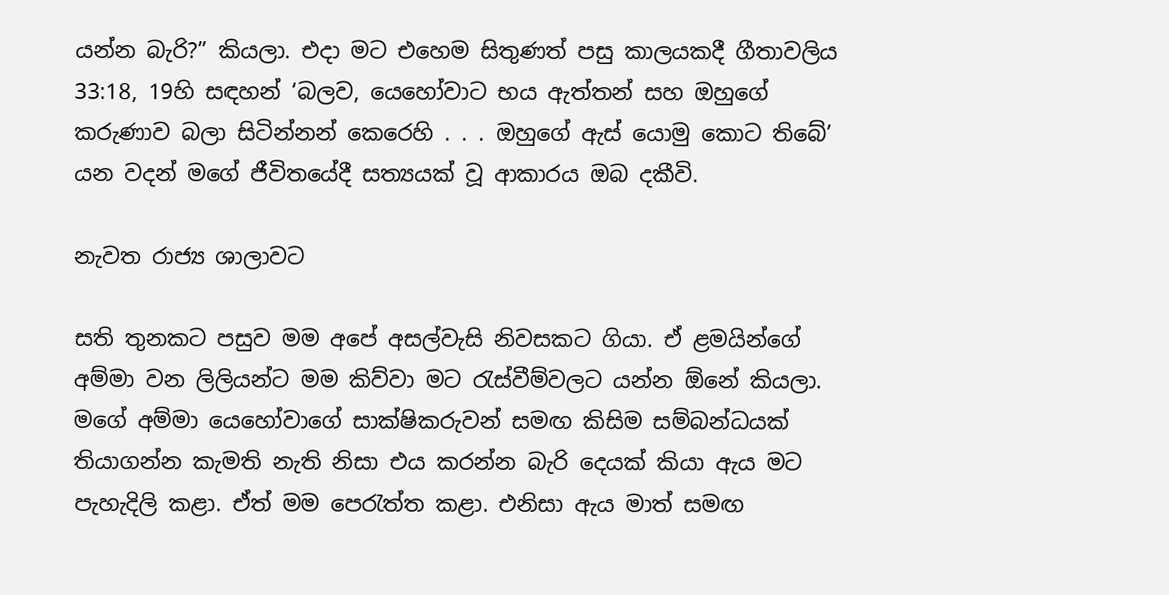යන්න බැරි?” කියලා. එදා මට එහෙම සිතුණත් පසු කාලයකදී ගීතාවලිය 33:18, 19හි සඳහන් ‘බලව, යෙහෝවාට භය ඇත්තන් සහ ඔහුගේ කරුණාව බලා සිටින්නන් කෙරෙහි . . . ඔහුගේ ඇස් යොමු කොට තිබේ’ යන වදන් මගේ ජීවිතයේදී සත්‍යයක් වූ ආකාරය ඔබ දකීවි.

නැවත රාජ්‍ය ශාලාවට

සති තුනකට පසුව මම අපේ අසල්වැසි නිවසකට ගියා. ඒ ළමයින්ගේ අම්මා වන ලිලියන්ට මම කිව්වා මට රැස්වීම්වලට යන්න ඕනේ කියලා. මගේ අම්මා යෙහෝවාගේ සාක්ෂිකරුවන් සමඟ කිසිම සම්බන්ධයක් තියාගන්න කැමති නැති නිසා එය කරන්න බැරි දෙයක් කියා ඇය මට පැහැදිලි කළා. ඒත් මම පෙරැත්ත කළා. එනිසා ඇය මාත් සමඟ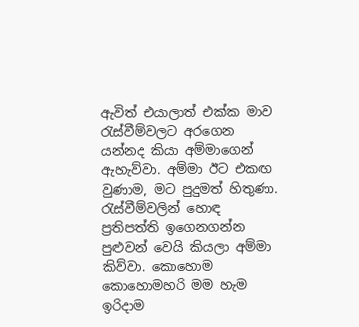ඇවිත් එයාලාත් එක්ක මාව රැස්වීම්වලට අරගෙන යන්නද කියා අම්මාගෙන් ඇහැව්වා. අම්මා ඊට එකඟ වුණාම, මට පුදුමත් හිතුණා. රැස්වීම්වලින් හොඳ ප්‍රතිපත්ති ඉගෙනගන්න පුළුවන් වෙයි කියලා අම්මා කිව්වා. කොහොම කොහොමහරි මම හැම ඉරිදාම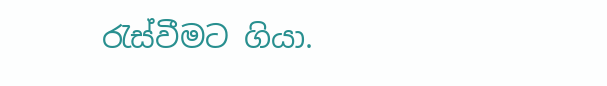රැස්වීමට ගියා.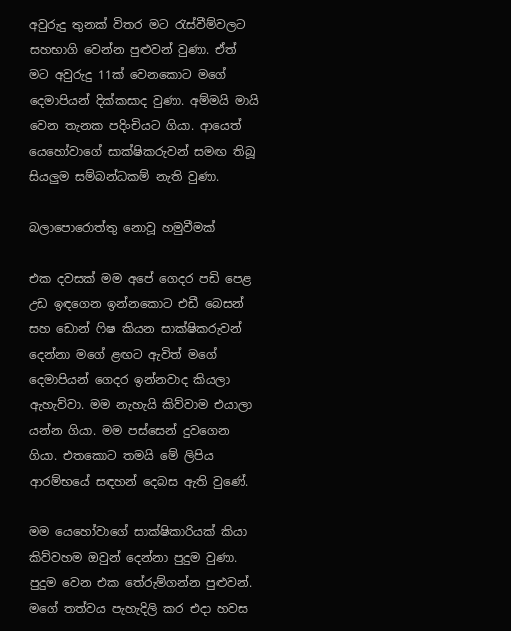අවුරුදු තුනක් විතර මට රැස්වීම්වලට සහභාගි වෙන්න පුළුවන් වුණා. ඒත් මට අවුරුදු 11ක් වෙනකොට මගේ දෙමාපියන් දික්කසාද වුණා. අම්මයි මායි වෙන තැනක පදිංචියට ගියා. ආයෙත් යෙහෝවාගේ සාක්ෂිකරුවන් සමඟ තිබූ සියලුම සම්බන්ධකම් නැති වුණා.

බලාපොරොත්තු නොවූ හමුවීමක්

එක දවසක් මම අපේ ගෙදර පඩි පෙළ උඩ ඉඳගෙන ඉන්නකොට එඩී බෙසන් සහ ඩොන් ෆිෂ කියන සාක්ෂිකරුවන් දෙන්නා මගේ ළඟට ඇවිත් මගේ දෙමාපියන් ගෙදර ඉන්නවාද කියලා ඇහැව්වා. මම නැහැයි කිව්වාම එයාලා යන්න ගියා. මම පස්සෙන් දුවගෙන ගියා. එතකොට තමයි මේ ලිපිය ආරම්භයේ සඳහන් දෙබස ඇති වුණේ.

මම යෙහෝවාගේ සාක්ෂිකාරියක් කියා කිව්වහම ඔවුන් දෙන්නා පුදුම වුණා. පුදුම වෙන එක තේරුම්ගන්න පුළුවන්. මගේ තත්වය පැහැදිලි කර එදා හවස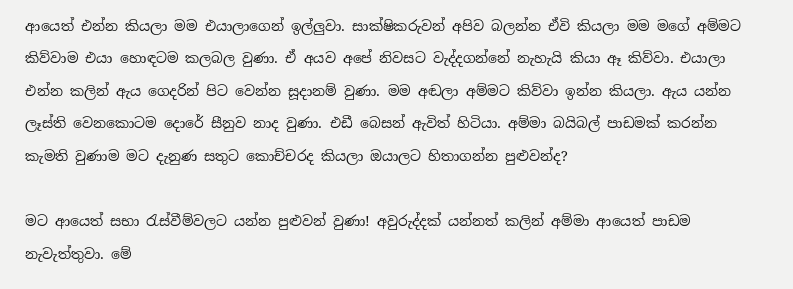ආයෙත් එන්න කියලා මම එයාලාගෙන් ඉල්ලුවා. සාක්ෂිකරුවන් අපිව බලන්න ඒවි කියලා මම මගේ අම්මට කිව්වාම එයා හොඳටම කලබල වුණා. ඒ අයව අපේ නිවසට වැද්දගන්නේ නැහැයි කියා ඈ කිව්වා. එයාලා එන්න කලින් ඇය ගෙදරින් පිට වෙන්න සූදානම් වුණා. මම අඬලා අම්මට කිව්වා ඉන්න කියලා. ඇය යන්න ලෑස්ති වෙනකොටම දොරේ සීනුව නාද වුණා. එඩී බෙසන් ඇවිත් හිටියා. අම්මා බයිබල් පාඩමක් කරන්න කැමති වුණාම මට දැනුණ සතුට කොච්චරද කියලා ඔයාලට හිතාගන්න පුළුවන්ද?

මට ආයෙත් සභා රැස්වීම්වලට යන්න පුළුවන් වුණා! අවුරුද්දක් යන්නත් කලින් අම්මා ආයෙත් පාඩම නැවැත්තුවා. මේ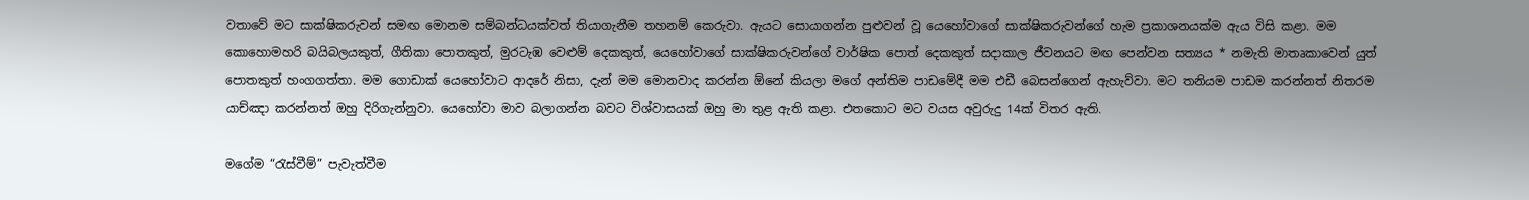වතාවේ මට සාක්ෂිකරුවන් සමඟ මොනම සම්බන්ධයක්වත් තියාගැනීම තහනම් කෙරුවා. ඇයට සොයාගන්න පුළුවන් වූ යෙහෝවාගේ සාක්ෂිකරුවන්ගේ හැම ප්‍රකාශනයක්ම ඇය විසි කළා. මම කොහොමහරි බයිබලයකුත්, ගීතිකා පොතකුත්, මුරටැඹ වෙළුම් දෙකකුත්, යෙහෝවාගේ සාක්ෂිකරුවන්ගේ වාර්ෂික පොත් දෙකකුත් සදාකාල ජීවනයට මඟ පෙන්වන සත්‍යය * නමැති මාතෘකාවෙන් යුත් පොතකුත් හංගගත්තා. මම ගොඩාක් යෙහෝවාට ආදරේ නිසා, දැන් මම මොනවාද කරන්න ඕනේ කියලා මගේ අන්තිම පාඩමේදී මම එඩී බෙසන්ගෙන් ඇහැව්වා. මට තනියම පාඩම කරන්නත් නිතරම යාච්ඤා කරන්නත් ඔහු දිරිගැන්නුවා. යෙහෝවා මාව බලාගන්න බවට විශ්වාසයක් ඔහු මා තුළ ඇති කළා. එතකොට මට වයස අවුරුදු 14ක් විතර ඇති.

මගේම “රැස්වීම්” පැවැත්වීම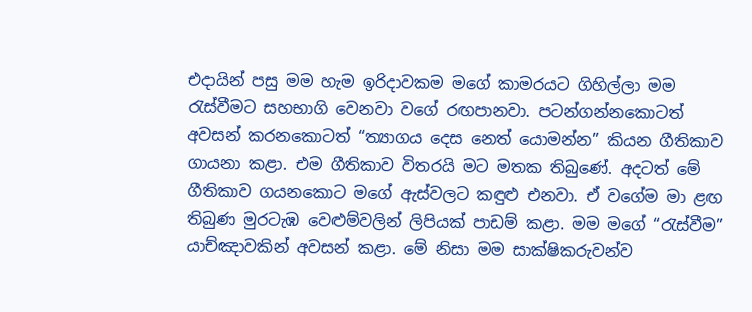එදායින් පසු මම හැම ඉරිදාවකම මගේ කාමරයට ගිහිල්ලා මම රැස්වීමට සහභාගි වෙනවා වගේ රඟපානවා. පටන්ගන්නකොටත් අවසන් කරනකොටත් “ත්‍යාගය දෙස නෙත් යොමන්න” කියන ගීතිකාව ගායනා කළා. එම ගීතිකාව විතරයි මට මතක තිබුණේ. අදටත් මේ ගීතිකාව ගයනකොට මගේ ඇස්වලට කඳුළු එනවා. ඒ වගේම මා ළඟ තිබුණ මුරටැඹ වෙළුම්වලින් ලිපියක් පාඩම් කළා. මම මගේ “රැස්වීම” යාච්ඤාවකින් අවසන් කළා. මේ නිසා මම සාක්ෂිකරුවන්ව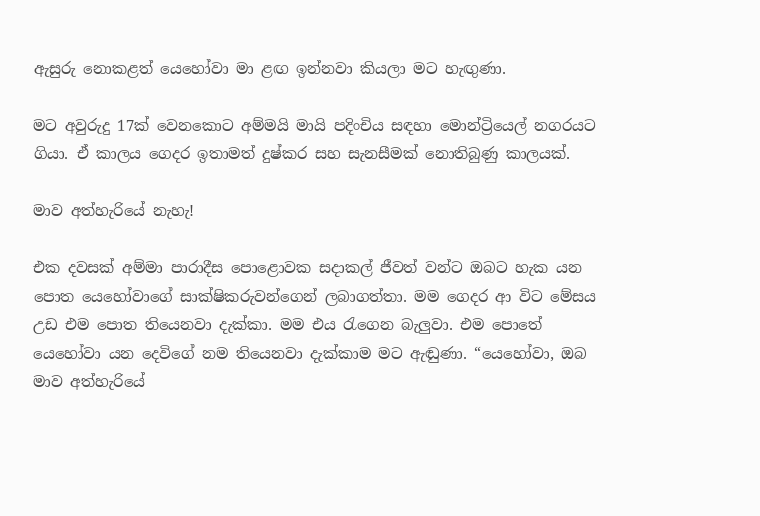ඇසුරු නොකළත් යෙහෝවා මා ළඟ ඉන්නවා කියලා මට හැඟුණා.

මට අවුරුදු 17ක් වෙනකොට අම්මයි මායි පදිංචිය සඳහා මොන්ට්‍රියෙල් නගරයට ගියා. ඒ කාලය ගෙදර ඉතාමත් දුෂ්කර සහ සැනසීමක් නොතිබුණු කාලයක්.

මාව අත්හැරියේ නැහැ!

එක දවසක් අම්මා පාරාදීස පොළොවක සදාකල් ජීවත් වන්ට ඔබට හැක යන පොත යෙහෝවාගේ සාක්ෂිකරුවන්ගෙන් ලබාගත්තා. මම ගෙදර ආ විට මේසය උඩ එම පොත තියෙනවා දැක්කා. මම එය රැගෙන බැලුවා. එම පොතේ යෙහෝවා යන දෙවිගේ නම තියෙනවා දැක්කාම මට ඇඬුණා. “යෙහෝවා, ඔබ මාව අත්හැරියේ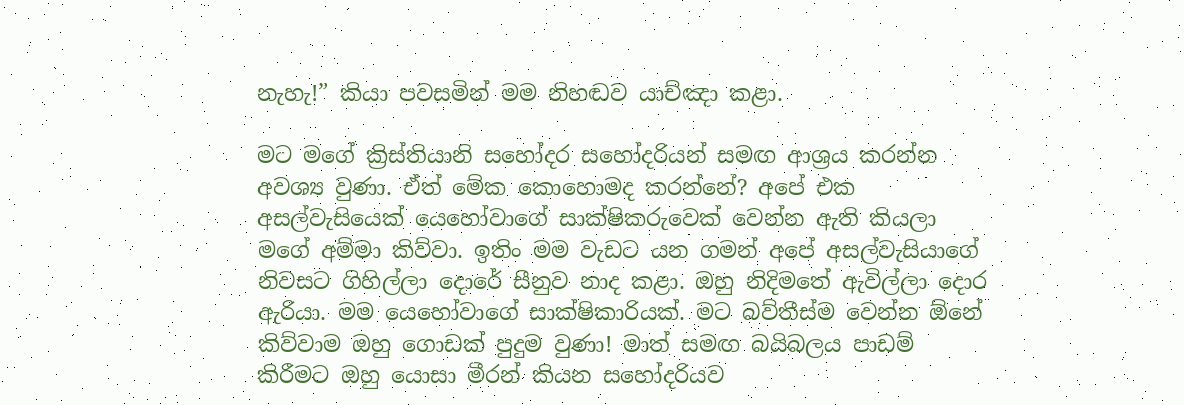නැහැ!” කියා පවසමින් මම නිහඬව යාච්ඤා කළා.

මට මගේ ක්‍රිස්තියානි සහෝදර සහෝදරියන් සමඟ ආශ්‍රය කරන්න අවශ්‍ය වුණා. ඒත් මේක කොහොමද කරන්නේ? අපේ එක අසල්වැසියෙක් යෙහෝවාගේ සාක්ෂිකරුවෙක් වෙන්න ඇති කියලා මගේ අම්මා කිව්වා. ඉතිං මම වැඩට යන ගමන් අපේ අසල්වැසියාගේ නිවසට ගිහිල්ලා දොරේ සීනුව නාද කළා. ඔහු නිදිමතේ ඇවිල්ලා දොර ඇරියා. මම යෙහෝවාගේ සාක්ෂිකාරියක්. මට බව්තීස්ම වෙන්න ඕනේ කිව්වාම ඔහු ගොඩක් පුදුම වුණා! මාත් සමඟ බයිබලය පාඩම් කිරීමට ඔහු යොසා මීරන් කියන සහෝදරියව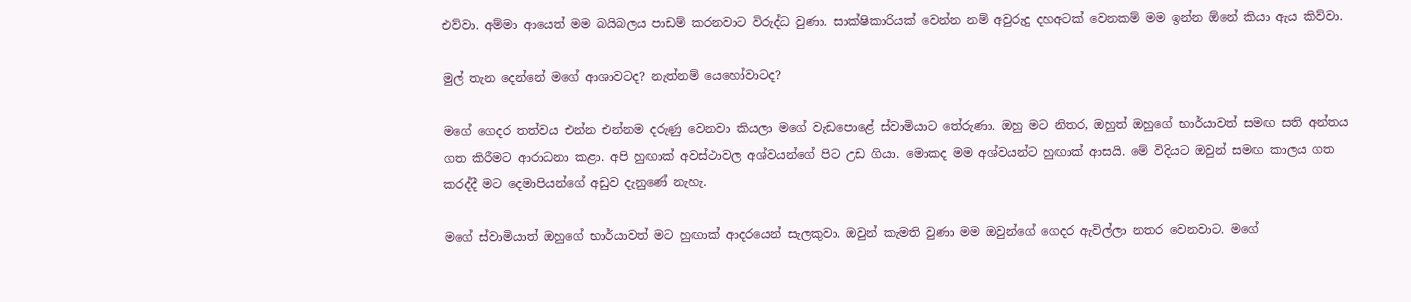එව්වා. අම්මා ආයෙත් මම බයිබලය පාඩම් කරනවාට විරුද්ධ වුණා. සාක්ෂිකාරියක් වෙන්න නම් අවුරුදු දහඅටක් වෙනකම් මම ඉන්න ඕනේ කියා ඇය කිව්වා.

මුල් තැන දෙන්නේ මගේ ආශාවටද? නැත්නම් යෙහෝවාටද?

මගේ ගෙදර තත්වය එන්න එන්නම දරුණු වෙනවා කියලා මගේ වැඩපොළේ ස්වාමියාට තේරුණා. ඔහු මට නිතර, ඔහුත් ඔහුගේ භාර්යාවත් සමඟ සති අන්තය ගත කිරීමට ආරාධනා කළා. අපි හුඟාක් අවස්ථාවල අශ්වයන්ගේ පිට උඩ ගියා. මොකද මම අශ්වයන්ට හුඟාක් ආසයි. මේ විදියට ඔවුන් සමඟ කාලය ගත කරද්දී මට දෙමාපියන්ගේ අඩුව දැනුණේ නැහැ.

මගේ ස්වාමියාත් ඔහුගේ භාර්යාවත් මට හුඟාක් ආදරයෙන් සැලකුවා. ඔවුන් කැමති වුණා මම ඔවුන්ගේ ගෙදර ඇවිල්ලා නතර වෙනවාට. මගේ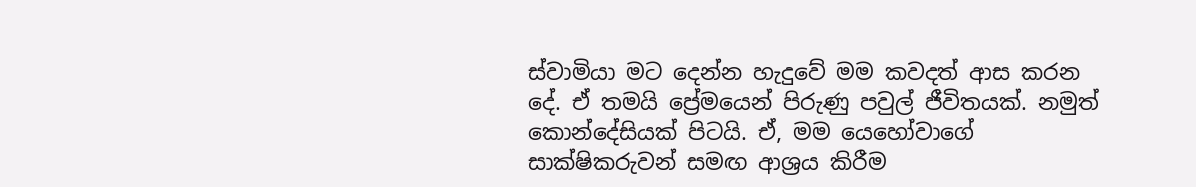ස්වාමියා මට දෙන්න හැදුවේ මම කවදත් ආස කරන දේ. ඒ තමයි ප්‍රේමයෙන් පිරුණු පවුල් ජීවිතයක්. නමුත් කොන්දේසියක් පිටයි. ඒ, මම යෙහෝවාගේ සාක්ෂිකරුවන් සමඟ ආශ්‍රය කිරීම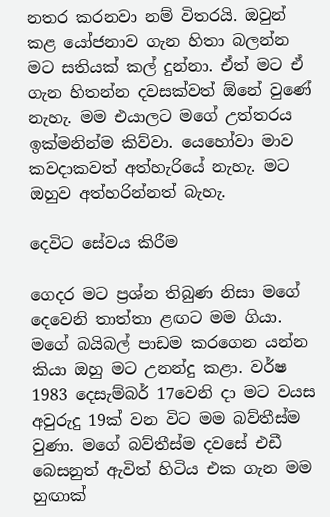නතර කරනවා නම් විතරයි. ඔවුන් කළ යෝජනාව ගැන හිතා බලන්න මට සතියක් කල් දුන්නා. ඒත් මට ඒ ගැන හිතන්න දවසක්වත් ඕනේ වුණේ නැහැ. මම එයාලට මගේ උත්තරය ඉක්මනින්ම කිව්වා. යෙහෝවා මාව කවදාකවත් අත්හැරියේ නැහැ. මට ඔහුව අත්හරින්නත් බැහැ.

දෙවිට සේවය කිරීම

ගෙදර මට ප්‍රශ්න තිබුණ නිසා මගේ දෙවෙනි තාත්තා ළඟට මම ගියා. මගේ බයිබල් පාඩම කරගෙන යන්න කියා ඔහු මට උනන්දු කළා. වර්ෂ 1983 දෙසැම්බර් 17වෙනි දා මට වයස අවුරුදු 19ක් වන විට මම බව්තීස්ම වුණා. මගේ බව්තීස්ම දවසේ එඩී බෙසනුත් ඇවිත් හිටිය එක ගැන මම හුඟාක්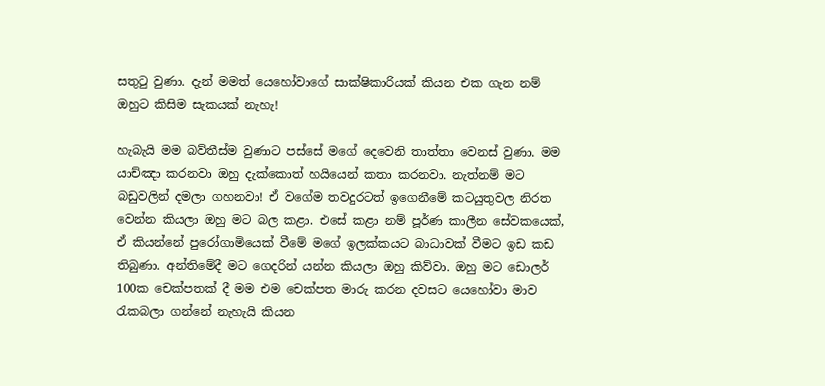සතුටු වුණා. දැන් මමත් යෙහෝවාගේ සාක්ෂිකාරියක් කියන එක ගැන නම් ඔහුට කිසිම සැකයක් නැහැ!

හැබැයි මම බව්තීස්ම වුණාට පස්සේ මගේ දෙවෙනි තාත්තා වෙනස් වුණා. මම යාච්ඤා කරනවා ඔහු දැක්කොත් හයියෙන් කතා කරනවා. නැත්නම් මට බඩුවලින් දමලා ගහනවා! ඒ වගේම තවදුරටත් ඉගෙනීමේ කටයුතුවල නිරත වෙන්න කියලා ඔහු මට බල කළා. එසේ කළා නම් පූර්ණ කාලීන සේවකයෙක්, ඒ කියන්නේ පුරෝගාමියෙක් වීමේ මගේ ඉලක්කයට බාධාවක් වීමට ඉඩ කඩ තිබුණා. අන්තිමේදී මට ගෙදරින් යන්න කියලා ඔහු කිව්වා. ඔහු මට ඩොලර් 100ක චෙක්පතක් දී මම එම චෙක්පත මාරු කරන දවසට යෙහෝවා මාව රැකබලා ගන්නේ නැහැයි කියන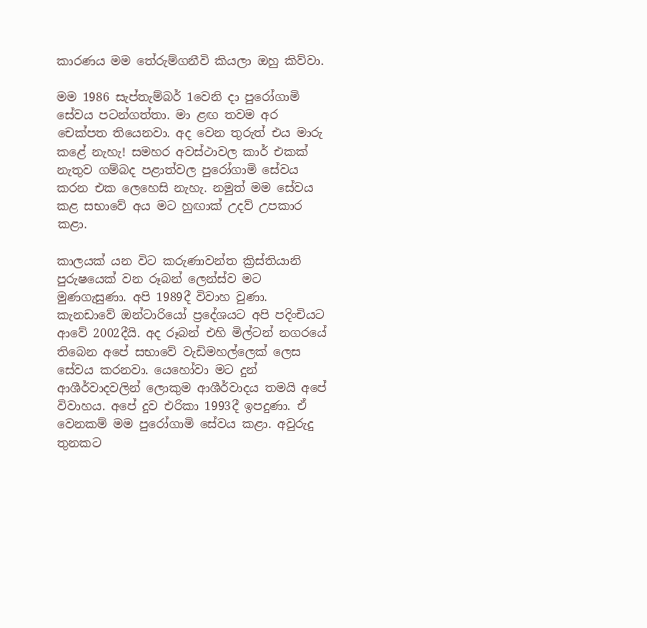කාරණය මම තේරුම්ගනීවි කියලා ඔහු කිව්වා.

මම 1986 සැප්තැම්බර් 1වෙනි දා පුරෝගාමි සේවය පටන්ගත්තා. මා ළඟ තවම අර චෙක්පත තියෙනවා. අද වෙන තුරුත් එය මාරු කළේ නැහැ! සමහර අවස්ථාවල කාර් එකක් නැතුව ගම්බද පළාත්වල පුරෝගාමි සේවය කරන එක ලෙහෙසි නැහැ. නමුත් මම සේවය කළ සභාවේ අය මට හුඟාක් උදව් උපකාර කළා.

කාලයක් යන විට කරුණාවන්ත ක්‍රිස්තියානි පුරුෂයෙක් වන රූබන් ලෙන්ස්ව මට මුණගැසුණා. අපි 1989දී විවාහ වුණා. කැනඩාවේ ඔන්ටාරියෝ ප්‍රදේශයට අපි පදිංචියට ආවේ 2002දීයි. අද රූබන් එහි මිල්ටන් නගරයේ තිබෙන අපේ සභාවේ වැඩිමහල්ලෙක් ලෙස සේවය කරනවා. යෙහෝවා මට දුන් ආශීර්වාදවලින් ලොකුම ආශීර්වාදය තමයි අපේ විවාහය. අපේ දුව එරිකා 1993දී ඉපදුණා. ඒ වෙනකම් මම පුරෝගාමි සේවය කළා. අවුරුදු තුනකට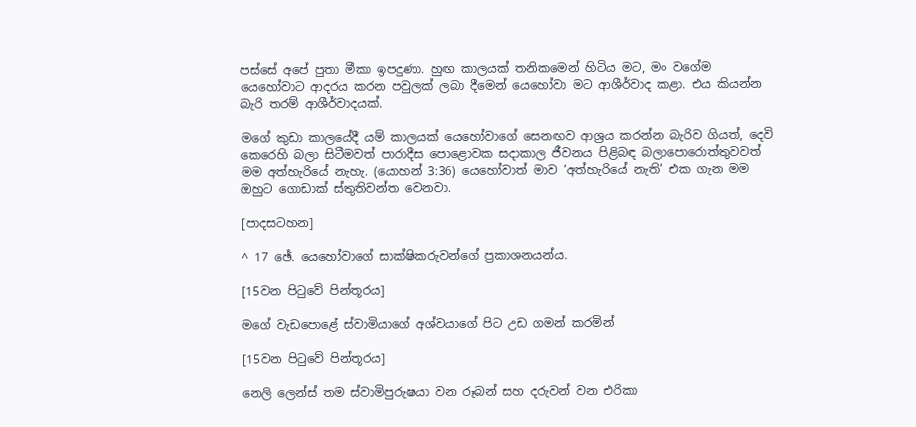පස්සේ අපේ පුතා මීකා ඉපදුණා. හුඟ කාලයක් තනිකමෙන් හිටිය මට, මං වගේම යෙහෝවාට ආදරය කරන පවුලක් ලබා දීමෙන් යෙහෝවා මට ආශීර්වාද කළා. එය කියන්න බැරි තරම් ආශීර්වාදයක්.

මගේ කුඩා කාලයේදී යම් කාලයක් යෙහෝවාගේ සෙනඟව ආශ්‍රය කරන්න බැරිව ගියත්, දෙවි කෙරෙහි බලා සිටීමවත් පාරාදීස පොළොවක සදාකාල ජීවනය පිළිබඳ බලාපොරොත්තුවවත් මම අත්හැරියේ නැහැ. (යොහන් 3:36) යෙහෝවාත් මාව ‘අත්හැරියේ නැති’ එක ගැන මම ඔහුට ගොඩාක් ස්තුතිවන්ත වෙනවා.

[පාදසටහන]

^ 17 ඡේ. යෙහෝවාගේ සාක්ෂිකරුවන්ගේ ප්‍රකාශනයන්ය.

[15වන පිටුවේ පින්තූරය]

මගේ වැඩපොළේ ස්වාමියාගේ අශ්වයාගේ පිට උඩ ගමන් කරමින්

[15වන පිටුවේ පින්තූරය]

නෙලි ලෙන්ස් තම ස්වාමිපුරුෂයා වන රූබන් සහ දරුවන් වන එරිකා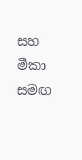සහ මීකා සමඟ